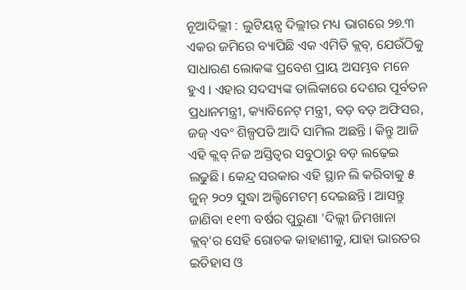ନୂଆଦିଲ୍ଲୀ : ଲୁଟିୟନ୍ସ ଦିଲ୍ଲୀର ମଧ୍ୟ ଭାଗରେ ୨୭.୩ ଏକର ଜମିରେ ବ୍ୟାପିଛି ଏକ ଏମିତି କ୍ଲବ୍, ଯେଉଁଠିକୁ ସାଧାରଣ ଲୋକଙ୍କ ପ୍ରବେଶ ପ୍ରାୟ ଅସମ୍ଭବ ମନେ ହୁଏ। ଏହାର ସଦସ୍ୟଙ୍କ ତାଲିକାରେ ଦେଶର ପୂର୍ବତନ ପ୍ରଧାନମନ୍ତ୍ରୀ, କ୍ୟାବିନେଟ୍ ମନ୍ତ୍ରୀ, ବଡ଼ ବଡ଼ ଅଫିସର, ଜଜ୍ ଏବଂ ଶିଳ୍ପପତି ଆଦି ସାମିଲ ଅଛନ୍ତି। କିନ୍ତୁ ଆଜି ଏହି କ୍ଲବ୍ ନିଜ ଅସ୍ତିତ୍ୱର ସବୁଠାରୁ ବଡ଼ ଲଢ଼େଇ ଲଢୁଛି। କେନ୍ଦ୍ର ସରକାର ଏହି ସ୍ଥାନ ଲି କରିବାକୁ ୫ ଜୁନ୍ ୨୦୨ ସୁଦ୍ଧା ଅଲ୍ଟିମେଟମ୍ ଦେଇଛନ୍ତି। ଆସନ୍ତୁ ଜାଣିବା ୧୧୩ ବର୍ଷର ପୁରୁଣା 'ଦିଲ୍ଲୀ ଜିମଖାନା କ୍ଲବ୍'ର ସେହି ରୋଚକ କାହାଣୀକୁ, ଯାହା ଭାରତର ଇତିହାସ ଓ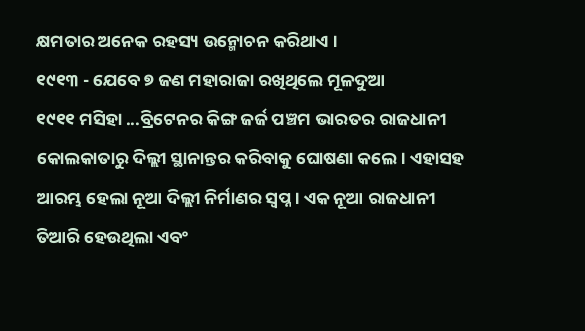କ୍ଷମତାର ଅନେକ ରହସ୍ୟ ଉନ୍ମୋଚନ କରିଥାଏ ।
୧୯୧୩ - ଯେବେ ୭ ଜଣ ମହାରାଜା ରଖିଥିଲେ ମୂଳଦୁଆ
୧୯୧୧ ମସିହା ...ବ୍ରିଟେନର କିଙ୍ଗ ଜର୍ଜ ପଞ୍ଚମ ଭାରତର ରାଜଧାନୀ କୋଲକାତାରୁ ଦିଲ୍ଲୀ ସ୍ଥାନାନ୍ତର କରିବାକୁ ଘୋଷଣା କଲେ। ଏହାସହ ଆରମ୍ଭ ହେଲା ନୂଆ ଦିଲ୍ଲୀ ନିର୍ମାଣର ସ୍ୱପ୍ନ। ଏକ ନୂଆ ରାଜଧାନୀ ତିଆରି ହେଉଥିଲା ଏବଂ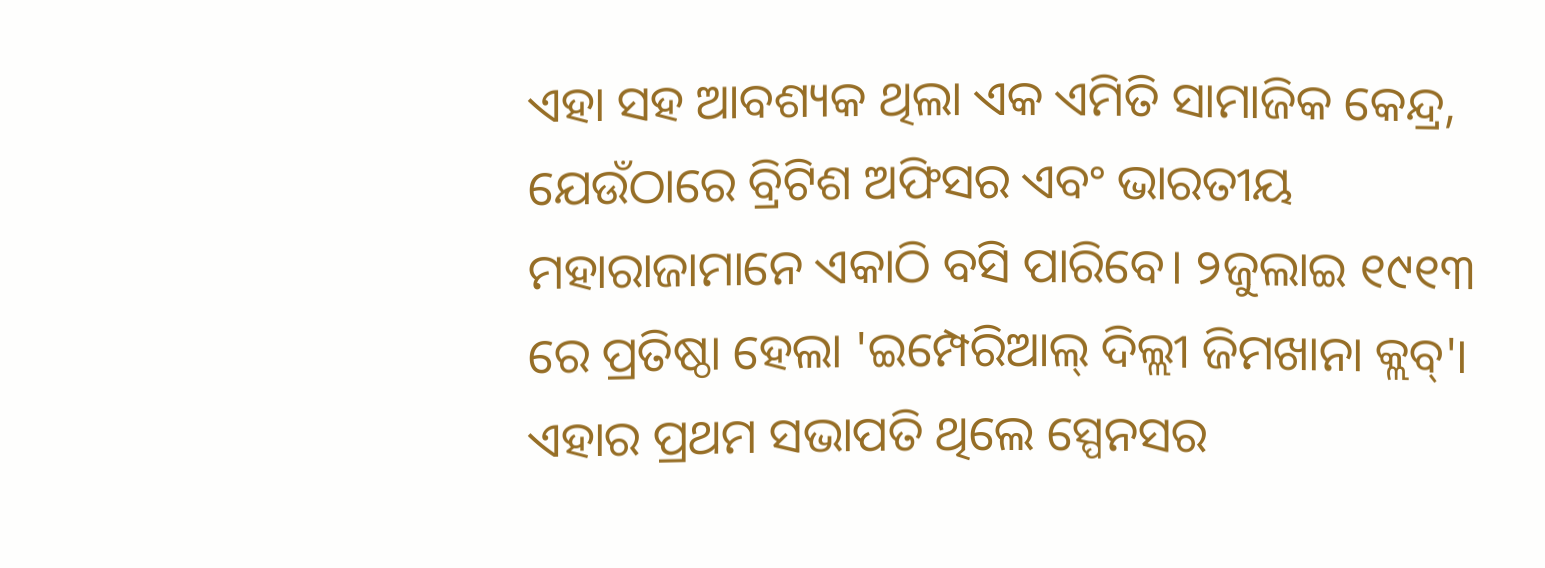ଏହା ସହ ଆବଶ୍ୟକ ଥିଲା ଏକ ଏମିତି ସାମାଜିକ କେନ୍ଦ୍ର, ଯେଉଁଠାରେ ବ୍ରିଟିଶ ଅଫିସର ଏବଂ ଭାରତୀୟ ମହାରାଜାମାନେ ଏକାଠି ବସି ପାରିବେ। ୨ଜୁଲାଇ ୧୯୧୩ ରେ ପ୍ରତିଷ୍ଠା ହେଲା 'ଇମ୍ପେରିଆଲ୍ ଦିଲ୍ଲୀ ଜିମଖାନା କ୍ଲବ୍'। ଏହାର ପ୍ରଥମ ସଭାପତି ଥିଲେ ସ୍ପେନସର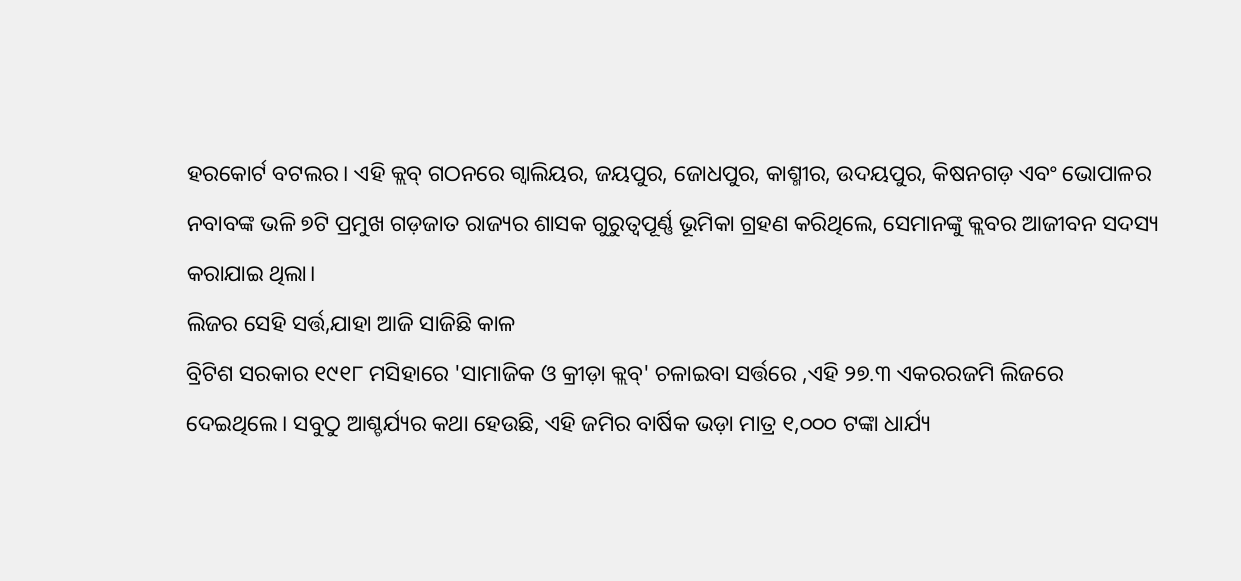ହରକୋର୍ଟ ବଟଲର। ଏହି କ୍ଲବ୍ ଗଠନରେ ଗ୍ୱାଲିୟର, ଜୟପୁର, ଜୋଧପୁର, କାଶ୍ମୀର, ଉଦୟପୁର, କିଷନଗଡ଼ ଏବଂ ଭୋପାଳର ନବାବଙ୍କ ଭଳି ୭ଟି ପ୍ରମୁଖ ଗଡ଼ଜାତ ରାଜ୍ୟର ଶାସକ ଗୁରୁତ୍ୱପୂର୍ଣ୍ଣ ଭୂମିକା ଗ୍ରହଣ କରିଥିଲେ, ସେମାନଙ୍କୁ କ୍ଲବର ଆଜୀବନ ସଦସ୍ୟ କରାଯାଇ ଥିଲା।
ଲିଜର ସେହି ସର୍ତ୍ତ,ଯାହା ଆଜି ସାଜିଛି କାଳ
ବ୍ରିଟିଶ ସରକାର ୧୯୧୮ ମସିହାରେ 'ସାମାଜିକ ଓ କ୍ରୀଡ଼ା କ୍ଲବ୍' ଚଳାଇବା ସର୍ତ୍ତରେ ,ଏହି ୨୭.୩ ଏକରରଜମି ଲିଜରେ ଦେଇଥିଲେ। ସବୁଠୁ ଆଶ୍ଚର୍ଯ୍ୟର କଥା ହେଉଛି, ଏହି ଜମିର ବାର୍ଷିକ ଭଡ଼ା ମାତ୍ର ୧,୦୦୦ ଟଙ୍କା ଧାର୍ଯ୍ୟ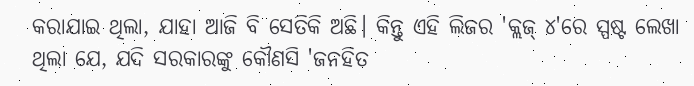କରାଯାଇ ଥିଲା, ଯାହା ଆଜି ବି ସେତିକି ଅଛି। କିନ୍ତୁ ଏହି ଲିଜର 'କ୍ଲଜ୍ ୪'ରେ ସ୍ପଷ୍ଟ ଲେଖା ଥିଲା ଯେ, ଯଦି ସରକାରଙ୍କୁ କୌଣସି 'ଜନହିତ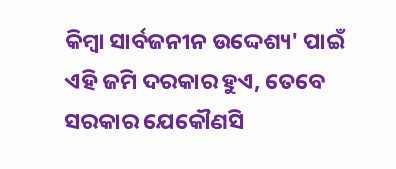କିମ୍ବା ସାର୍ବଜନୀନ ଉଦ୍ଦେଶ୍ୟ' ପାଇଁ ଏହି ଜମି ଦରକାର ହୁଏ, ତେବେ ସରକାର ଯେକୌଣସି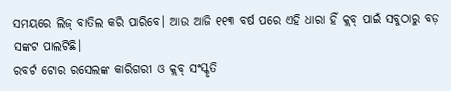ସମୟରେ ଲିଜ୍ ବାତିଲ କରି ପାରିବେ। ଆଉ ଆଜି ୧୧୩ ବର୍ଷ ପରେ ଏହି ଧାରା ହିଁ କ୍ଲବ୍ ପାଇଁ ସବୁଠାରୁ ବଡ଼ ସଙ୍କଟ ପାଲଟିଛି।
ରବର୍ଟ ଟୋର ରସେଲଙ୍କ କାରିଗରୀ ଓ କ୍ଲବ୍ ସଂସ୍କୃତି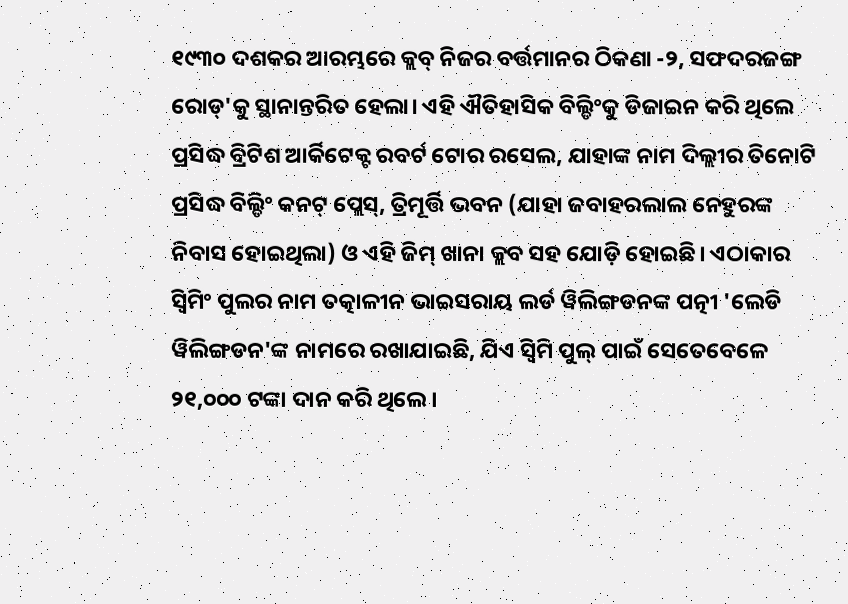୧୯୩୦ ଦଶକର ଆରମ୍ଭରେ କ୍ଲବ୍ ନିଜର ବର୍ତ୍ତମାନର ଠିକଣା -୨, ସଫଦରଜଙ୍ଗ ରୋଡ୍'କୁ ସ୍ଥାନାନ୍ତରିତ ହେଲା। ଏହି ଐତିହାସିକ ବିଲ୍ଡିଂକୁ ଡିଜାଇନ କରି ଥିଲେ ପ୍ରସିଦ୍ଧ ବ୍ରିଟିଶ ଆର୍କିଟେକ୍ଟ ରବର୍ଟ ଟୋର ରସେଲ, ଯାହାଙ୍କ ନାମ ଦିଲ୍ଲୀର ତିନୋଟି ପ୍ରସିଦ୍ଧ ବିଲ୍ଡିଂ କନଟ୍ ପ୍ଲେସ୍, ତ୍ରିମୂର୍ତ୍ତି ଭବନ (ଯାହା ଜବାହରଲାଲ ନେହୁରଙ୍କ ନିବାସ ହୋଇଥିଲା) ଓ ଏହି ଜିମ୍ ଖାନା କ୍ଲବ ସହ ଯୋଡ଼ି ହୋଇଛି। ଏଠାକାର ସ୍ୱିମିଂ ପୁଲର ନାମ ତତ୍କାଳୀନ ଭାଇସରାୟ ଲର୍ଡ ୱିଲିଙ୍ଗଡନଙ୍କ ପତ୍ନୀ 'ଲେଡି ୱିଲିଙ୍ଗଡନ'ଙ୍କ ନାମରେ ରଖାଯାଇଛି, ଯିଏ ସ୍ୱିମି ପୁଲ୍ ପାଇଁ ସେତେବେଳେ ୨୧,୦୦୦ ଟଙ୍କା ଦାନ କରି ଥିଲେ।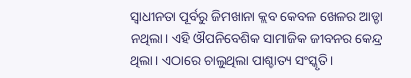ସ୍ୱାଧୀନତା ପୂର୍ବରୁ ଜିମଖାନା କ୍ଲବ କେବଳ ଖେଳର ଆଡ୍ଡା ନଥିଲା। ଏହି ଔପନିବେଶିକ ସାମାଜିକ ଜୀବନର କେନ୍ଦ୍ର ଥିଲା। ଏଠାରେ ଚାଲୁଥିଲା ପାଶ୍ଚାତ୍ୟ ସଂସ୍କୃତି।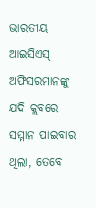ଭାରତୀୟ ଆଇସିଏସ୍ ଅଫିସରମାନଙ୍କୁ ଯଦି କ୍ଲବରେ ସମ୍ମାନ ପାଇବାର ଥିଲା, ତେବେ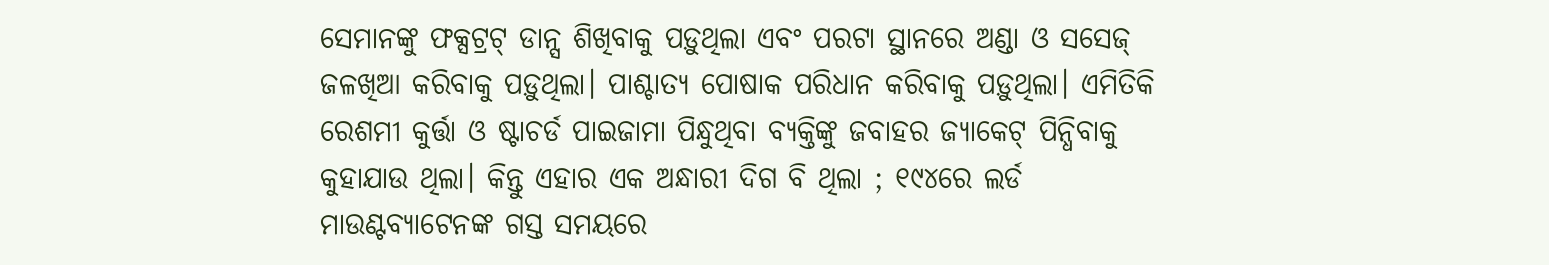ସେମାନଙ୍କୁ ଫକ୍ସଟ୍ରଟ୍ ଡାନ୍ସ ଶିଖିବାକୁ ପଡ଼ୁଥିଲା ଏବଂ ପରଟା ସ୍ଥାନରେ ଅଣ୍ଡା ଓ ସସେଜ୍ ଜଳଖିଆ କରିବାକୁ ପଡ଼ୁଥିଲା। ପାଶ୍ଚାତ୍ୟ ପୋଷାକ ପରିଧାନ କରିବାକୁ ପଡ଼ୁଥିଲା। ଏମିତିକି ରେଶମୀ କୁର୍ତ୍ତା ଓ ଷ୍ଟାଚର୍ଡ ପାଇଜାମା ପିନ୍ଧୁଥିବା ବ୍ୟକ୍ତିଙ୍କୁ ଜବାହର ଜ୍ୟାକେଟ୍ ପିନ୍ଧିବାକୁ କୁହାଯାଉ ଥିଲା। କିନ୍ତୁ ଏହାର ଏକ ଅନ୍ଧାରୀ ଦିଗ ବି ଥିଲା ; ୧୯୪ରେ ଲର୍ଡ ମାଉଣ୍ଟବ୍ୟାଟେନଙ୍କ ଗସ୍ତ ସମୟରେ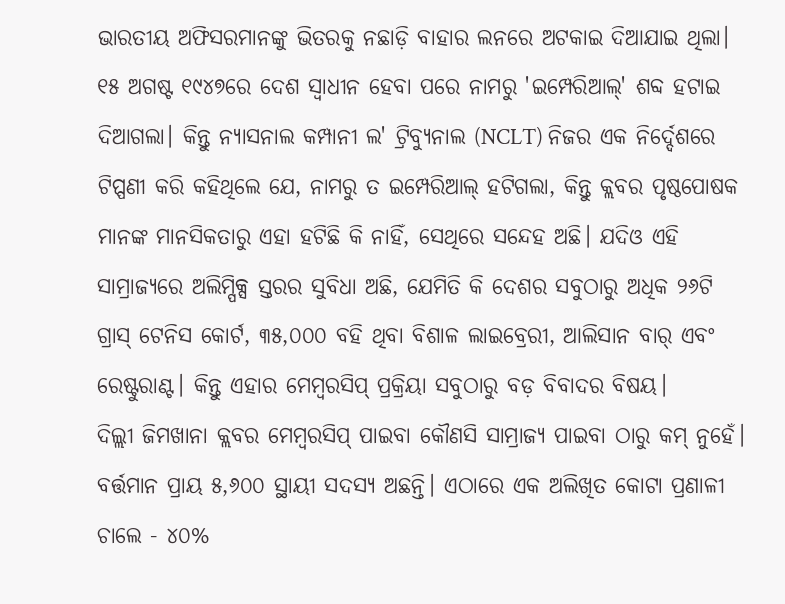ଭାରତୀୟ ଅଫିସରମାନଙ୍କୁ ଭିତରକୁ ନଛାଡ଼ି ବାହାର ଲନରେ ଅଟକାଇ ଦିଆଯାଇ ଥିଲା।
୧୫ ଅଗଷ୍ଟ ୧୯୪୭ରେ ଦେଶ ସ୍ୱାଧୀନ ହେବା ପରେ ନାମରୁ 'ଇମ୍ପେରିଆଲ୍' ଶବ୍ଦ ହଟାଇ ଦିଆଗଲା। କିନ୍ତୁ ନ୍ୟାସନାଲ କମ୍ପାନୀ ଲ' ଟ୍ରିବ୍ୟୁନାଲ (NCLT) ନିଜର ଏକ ନିର୍ଦ୍ଦେଶରେ ଟିପ୍ପଣୀ କରି କହିଥିଲେ ଯେ, ନାମରୁ ତ ଇମ୍ପେରିଆଲ୍ ହଟିଗଲା, କିନ୍ତୁ କ୍ଲବର ପୃଷ୍ଠପୋଷକ ମାନଙ୍କ ମାନସିକତାରୁ ଏହା ହଟିଛି କି ନାହିଁ, ସେଥିରେ ସନ୍ଦେହ ଅଛି। ଯଦିଓ ଏହି ସାମ୍ରାଜ୍ୟରେ ଅଲିମ୍ପିକ୍ସ ସ୍ତରର ସୁବିଧା ଅଛି, ଯେମିତି କି ଦେଶର ସବୁଠାରୁ ଅଧିକ ୨୬ଟି ଗ୍ରାସ୍ ଟେନିସ କୋର୍ଟ, ୩୫,୦୦୦ ବହି ଥିବା ବିଶାଳ ଲାଇବ୍ରେରୀ, ଆଲିସାନ ବାର୍ ଏବଂ ରେଷ୍ଟୁରାଣ୍ଟ। କିନ୍ତୁ ଏହାର ମେମ୍ବରସିପ୍ ପ୍ରକ୍ରିୟା ସବୁଠାରୁ ବଡ଼ ବିବାଦର ବିଷୟ।
ଦିଲ୍ଲୀ ଜିମଖାନା କ୍ଲବର ମେମ୍ବରସିପ୍ ପାଇବା କୌଣସି ସାମ୍ରାଜ୍ୟ ପାଇବା ଠାରୁ କମ୍ ନୁହେଁ। ବର୍ତ୍ତମାନ ପ୍ରାୟ ୫,୬୦୦ ସ୍ଥାୟୀ ସଦସ୍ୟ ଅଛନ୍ତି। ଏଠାରେ ଏକ ଅଲିଖିତ କୋଟା ପ୍ରଣାଳୀ ଚାଲେ - ୪୦%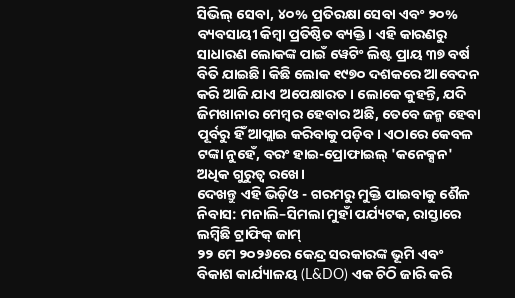ସିଭିଲ୍ ସେବା, ୪୦% ପ୍ରତିରକ୍ଷା ସେବା ଏବଂ ୨୦% ବ୍ୟବସାୟୀ କିମ୍ବା ପ୍ରତିଷ୍ଠିତ ବ୍ୟକ୍ତି। ଏହି କାରଣରୁ ସାଧାରଣ ଲୋକଙ୍କ ପାଇଁ ୱେଟିଂ ଲିଷ୍ଟ ପ୍ରାୟ ୩୭ ବର୍ଷ ବିତି ଯାଇଛି। କିଛି ଲୋକ ୧୯୭୦ ଦଶକରେ ଆବେଦନ କରି ଆଜି ଯାଏ ଅପେକ୍ଷାରତ। ଲୋକେ କୁହନ୍ତି, ଯଦି ଜିମଖାନାର ମେମ୍ବର ହେବାର ଅଛି, ତେବେ ଜନ୍ମ ହେବା ପୂର୍ବରୁ ହିଁ ଆପ୍ଲାଇ କରିବାକୁ ପଡ଼ିବ। ଏଠାରେ କେବଳ ଟଙ୍କା ନୁହେଁ, ବରଂ ହାଇ-ପ୍ରୋଫାଇଲ୍ 'କନେକ୍ସନ' ଅଧିକ ଗୁରୁତ୍ୱ ରଖେ।
ଦେଖନ୍ତୁ ଏହି ଭିଡ଼ିଓ - ଗରମରୁ ମୁକ୍ତି ପାଇବାକୁ ଶୈଳ ନିବାସ: ମନାଲି–ସିମଲା ମୁହାଁ ପର୍ଯ୍ୟଟକ, ରାସ୍ତାରେ ଲମ୍ବିଛି ଟ୍ରାଫିକ୍ ଜାମ୍
୨୨ ମେ ୨୦୨୬ରେ କେନ୍ଦ୍ର ସରକାରଙ୍କ ଭୂମି ଏବଂ ବିକାଶ କାର୍ଯ୍ୟାଳୟ (L&DO) ଏକ ଚିଠି ଜାରି କରି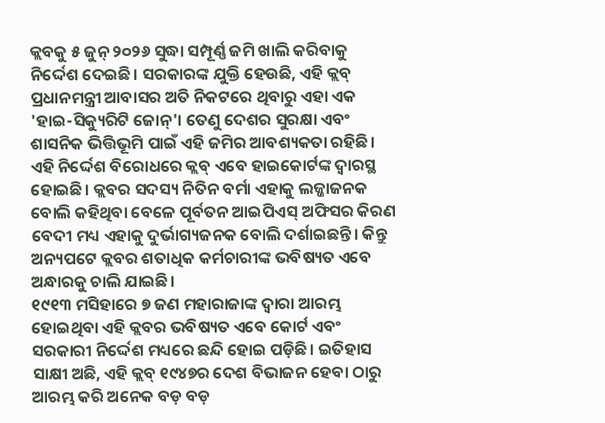କ୍ଲବକୁ ୫ ଜୁନ୍ ୨୦୨୬ ସୁଦ୍ଧା ସମ୍ପୂର୍ଣ୍ଣ ଜମି ଖାଲି କରିବାକୁ ନିର୍ଦ୍ଦେଶ ଦେଇଛି। ସରକାରଙ୍କ ଯୁକ୍ତି ହେଉଛି, ଏହି କ୍ଲବ୍ ପ୍ରଧାନମନ୍ତ୍ରୀ ଆବାସର ଅତି ନିକଟରେ ଥିବାରୁ ଏହା ଏକ 'ହାଇ-ସିକ୍ୟୁରିଟି ଜୋନ୍'। ତେଣୁ ଦେଶର ସୁରକ୍ଷା ଏବଂ ଶାସନିକ ଭିତ୍ତିଭୂମି ପାଇଁ ଏହି ଜମିର ଆବଶ୍ୟକତା ରହିଛି। ଏହି ନିର୍ଦ୍ଦେଶ ବିରୋଧରେ କ୍ଲବ୍ ଏବେ ହାଇକୋର୍ଟଙ୍କ ଦ୍ୱାରସ୍ଥ ହୋଇଛି। କ୍ଲବର ସଦସ୍ୟ ନିତିନ ବର୍ମା ଏହାକୁ ଲଜ୍ଜାଜନକ ବୋଲି କହିଥିବା ବେଳେ ପୂର୍ବତନ ଆଇପିଏସ୍ ଅଫିସର କିରଣ ବେଦୀ ମଧ୍ୟ ଏହାକୁ ଦୁର୍ଭାଗ୍ୟଜନକ ବୋଲି ଦର୍ଶାଇଛନ୍ତି। କିନ୍ତୁ ଅନ୍ୟପଟେ କ୍ଲବର ଶତାଧିକ କର୍ମଚାରୀଙ୍କ ଭବିଷ୍ୟତ ଏବେ ଅନ୍ଧାରକୁ ଚାଲି ଯାଇଛି।
୧୯୧୩ ମସିହାରେ ୭ ଜଣ ମହାରାଜାଙ୍କ ଦ୍ୱାରା ଆରମ୍ଭ ହୋଇଥିବା ଏହି କ୍ଲବର ଭବିଷ୍ୟତ ଏବେ କୋର୍ଟ ଏବଂ ସରକାରୀ ନିର୍ଦ୍ଦେଶ ମଧ୍ୟରେ ଛନ୍ଦି ହୋଇ ପଡ଼ିଛି। ଇତିହାସ ସାକ୍ଷୀ ଅଛି, ଏହି କ୍ଲବ୍ ୧୯୪୭ର ଦେଶ ବିଭାଜନ ହେବା ଠାରୁ ଆରମ୍ଭ କରି ଅନେକ ବଡ଼ ବଡ଼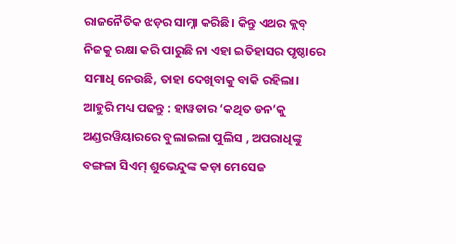ରାଜନୈତିକ ଝଡ଼ର ସାମ୍ନା କରିଛି। କିନ୍ତୁ ଏଥର କ୍ଲବ୍ ନିଜକୁ ରକ୍ଷା କରି ପାରୁଛି ନା ଏହା ଇତିହାସର ପୃଷ୍ଠାରେ ସମାଧି ନେଉଛି, ତାହା ଦେଖିବାକୁ ବାକି ରହିଲା।
ଆହୁରି ମଧ୍ୟ ପଢନ୍ତୁ : ହାୱଡାର ‘କଥିତ ଡନ’କୁ ଅଣ୍ଡରୱିୟାରରେ ବୁଲାଇଲା ପୁଲିସ , ଅପରାଧିଙ୍କୁ ବଙ୍ଗଳା ସିଏମ୍ ଶୁଭେନ୍ଦୁଙ୍କ କଡ଼ା ମେସେଜ